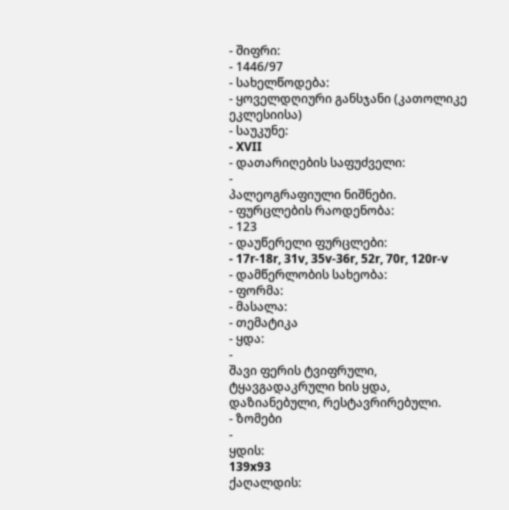- შიფრი:
- 1446/97
- სახელწოდება:
- ყოველდღიური განსჯანი (კათოლიკე ეკლესიისა)
- საუკუნე:
- XVII
- დათარიღების საფუძველი:
-
პალეოგრაფიული ნიშნები.
- ფურცლების რაოდენობა:
- 123
- დაუწერელი ფურცლები:
- 17r-18r, 31v, 35v-36r, 52r, 70r, 120r-v
- დამწერლობის სახეობა:
- ფორმა:
- მასალა:
- თემატიკა
- ყდა:
-
შავი ფერის ტვიფრული, ტყავგადაკრული ხის ყდა, დაზიანებული, რესტავრირებული.
- ზომები
-
ყდის:
139x93
ქაღალდის: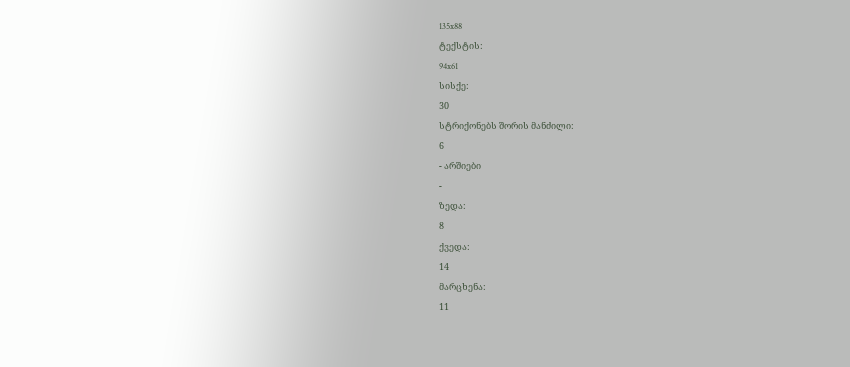135x88
ტექსტის:
94x61
სისქე:
30
სტრიქონებს შორის მანძილი:
6
- არშიები
-
ზედა:
8
ქვედა:
14
მარცხენა:
11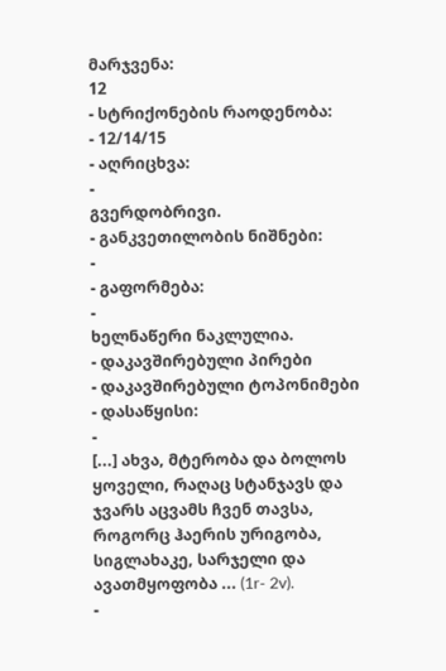მარჯვენა:
12
- სტრიქონების რაოდენობა:
- 12/14/15
- აღრიცხვა:
-
გვერდობრივი.
- განკვეთილობის ნიშნები:
-
- გაფორმება:
-
ხელნაწერი ნაკლულია.
- დაკავშირებული პირები
- დაკავშირებული ტოპონიმები
- დასაწყისი:
-
[...] ახვა, მტერობა და ბოლოს ყოველი, რაღაც სტანჯავს და ჯვარს აცვამს ჩვენ თავსა, როგორც ჰაერის ურიგობა, სიგლახაკე, სარჯელი და ავათმყოფობა ... (1r- 2v).
-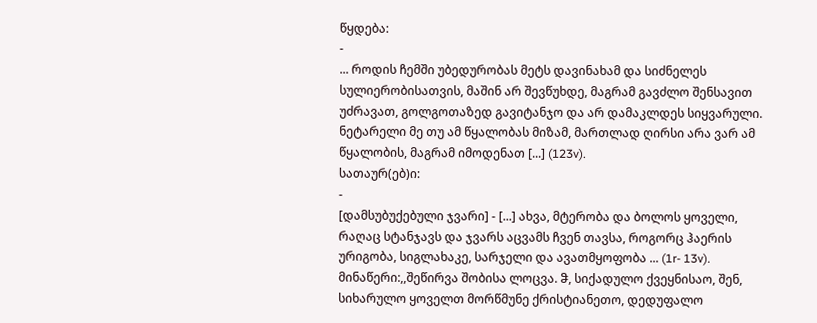წყდება:
-
... როდის ჩემში უბედურობას მეტს დავინახამ და სიძნელეს სულიერობისათვის, მაშინ არ შევწუხდე, მაგრამ გავძლო შენსავით უძრავათ, გოლგოთაზედ გავიტანჯო და არ დამაკლდეს სიყვარული. ნეტარელი მე თუ ამ წყალობას მიზამ, მართლად ღირსი არა ვარ ამ წყალობის, მაგრამ იმოდენათ [...] (123v).
სათაურ(ებ)ი:
-
[დამსუბუქებული ჯვარი] - [...] ახვა, მტერობა და ბოლოს ყოველი, რაღაც სტანჯავს და ჯვარს აცვამს ჩვენ თავსა, როგორც ჰაერის ურიგობა, სიგლახაკე, სარჯელი და ავათმყოფობა ... (1r- 13v).
მინაწერი:,,შეწირვა შობისა ლოცვა. ჵ, სიქადულო ქვეყნისაო, შენ, სიხარულო ყოველთ მორწმუნე ქრისტიანეთო, დედუფალო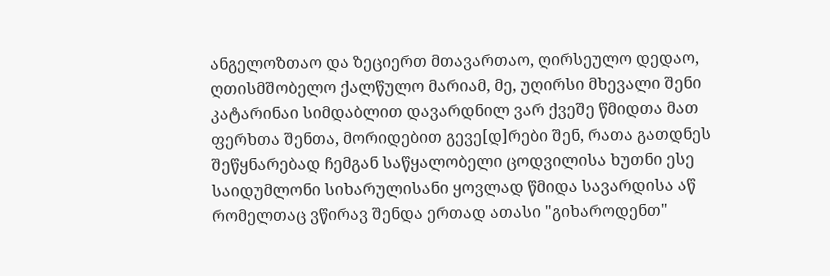ანგელოზთაო და ზეციერთ მთავართაო, ღირსეულო დედაო, ღთისმშობელო ქალწულო მარიამ, მე, უღირსი მხევალი შენი კატარინაი სიმდაბლით დავარდნილ ვარ ქვეშე წმიდთა მათ ფერხთა შენთა, მორიდებით გევე[დ]რები შენ, რათა გათდნეს შეწყნარებად ჩემგან საწყალობელი ცოდვილისა ხუთნი ესე საიდუმლონი სიხარულისანი ყოვლად წმიდა სავარდისა აწ რომელთაც ვწირავ შენდა ერთად ათასი "გიხაროდენთ"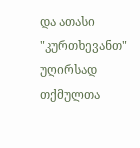და ათასი "კურთხევანთ" უღირსად თქმულთა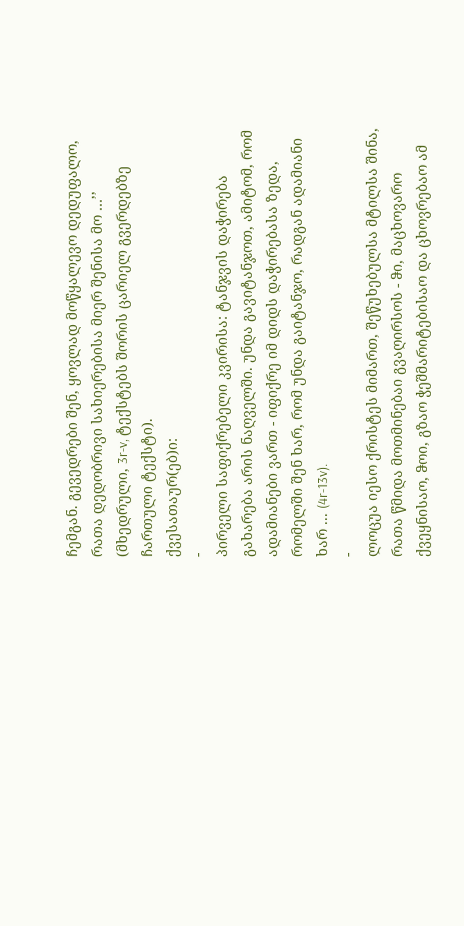ჩემგან. გევედრები შენ, ყოვლად მოწყალევო დედუფალო, რათა დედობრივი სახიერებისა მიერ შენისა მო …’’ (მხედრული, 3r-v, ტექსტებს შორის ცარიელ გვერდებზე ჩართული ტექსტი).
ქვესათაურ(ებ)ი:
-
პირველი საფიქრებელი კვირისა: ტანჯვის დაჭირება გახარება არის ნაღველში. უნდა გავიტანჯოთ, ამიტომ, რომ ადამიანები ვართ - იფიქრე იმ დიდს დაჭირებასა ზედა, რომელში შენ ხარ, რომ უნდა გაიტანჯო, რადგან ადამიანი ხარ ... (4r-13v).
-
ლოცუა იესო ქრისტეს მიმართ, შეწუხებულსა მტილსა შინა, რათა წმიდა მოთმინებაი გვაღირსოს - ჵი, მაცხოვარო ქვეყნისაო, ჵოი, გზაო ჭეშმარიტებისაო და ცხოვრებაო ამ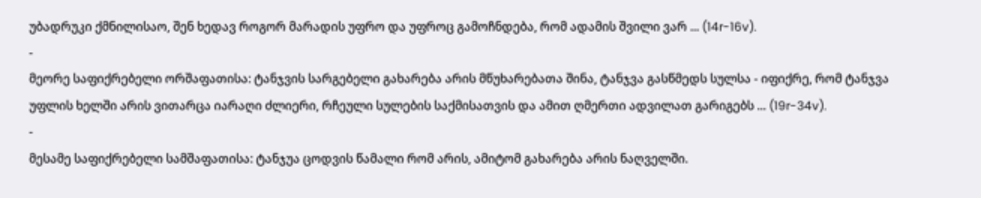უბადრუკი ქმნილისაო, შენ ხედავ როგორ მარადის უფრო და უფროც გამოჩნდება, რომ ადამის შვილი ვარ ... (14r-16v).
-
მეორე საფიქრებელი ორშაფათისა: ტანჯვის სარგებელი გახარება არის მწუხარებათა შინა, ტანჯვა გასწმედს სულსა - იფიქრე, რომ ტანჯვა უფლის ხელში არის ვითარცა იარაღი ძლიერი, რჩეული სულების საქმისათვის და ამით ღმერთი ადვილათ გარიგებს ... (19r-34v).
-
მესამე საფიქრებელი სამშაფათისა: ტანჯუა ცოდვის წამალი რომ არის, ამიტომ გახარება არის ნაღველში.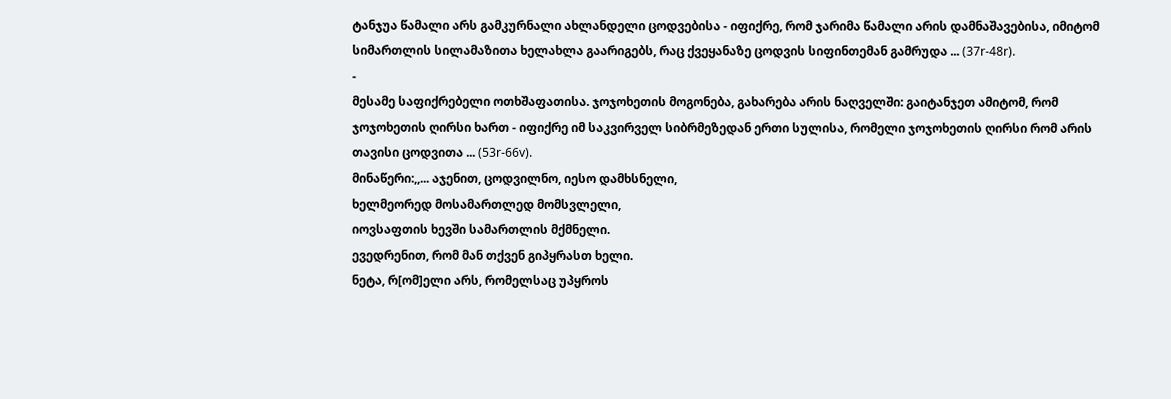ტანჯუა წამალი არს გამკურნალი ახლანდელი ცოდვებისა - იფიქრე, რომ ჯარიმა წამალი არის დამნაშავებისა, იმიტომ სიმართლის სილამაზითა ხელახლა გაარიგებს, რაც ქვეყანაზე ცოდვის სიფინთემან გამრუდა ... (37r-48r).
-
მესამე საფიქრებელი ოთხშაფათისა. ჯოჯოხეთის მოგონება, გახარება არის ნაღველში: გაიტანჯეთ ამიტომ, რომ ჯოჯოხეთის ღირსი ხართ - იფიქრე იმ საკვირველ სიბრმეზედან ერთი სულისა, რომელი ჯოჯოხეთის ღირსი რომ არის თავისი ცოდვითა ... (53r-66v).
მინაწერი:,,... აჯენით, ცოდვილნო, იესო დამხსნელი,
ხელმეორედ მოსამართლედ მომსვლელი,
იოვსაფთის ხევში სამართლის მქმნელი.
ევედრენით, რომ მან თქვენ გიპყრასთ ხელი.
ნეტა, რ[ომ]ელი არს, რომელსაც უპყროს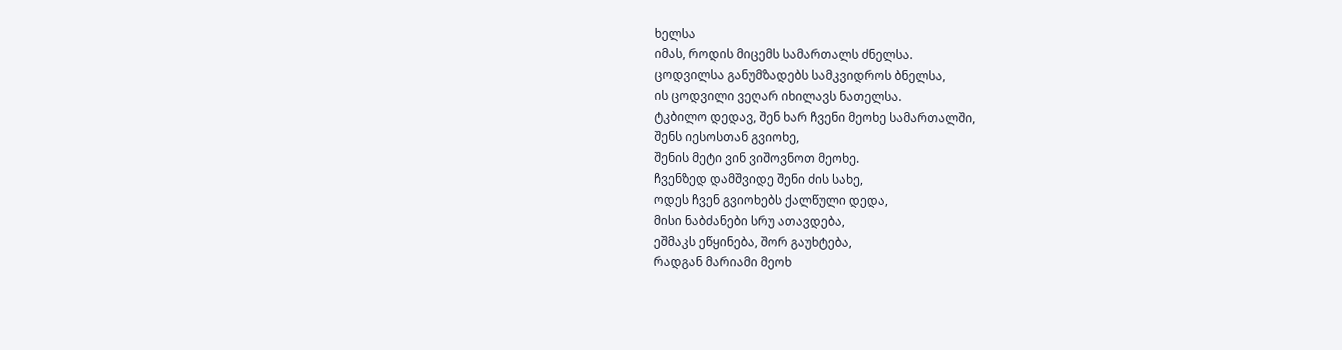ხელსა
იმას, როდის მიცემს სამართალს ძნელსა.
ცოდვილსა განუმზადებს სამკვიდროს ბნელსა,
ის ცოდვილი ვეღარ იხილავს ნათელსა.
ტკბილო დედავ, შენ ხარ ჩვენი მეოხე სამართალში,
შენს იესოსთან გვიოხე,
შენის მეტი ვინ ვიშოვნოთ მეოხე.
ჩვენზედ დამშვიდე შენი ძის სახე,
ოდეს ჩვენ გვიოხებს ქალწული დედა,
მისი ნაბძანები სრუ ათავდება,
ეშმაკს ეწყინება, შორ გაუხტება,
რადგან მარიამი მეოხ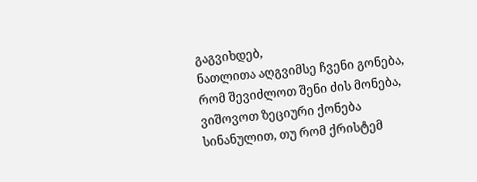გაგვიხდებ,
ნათლითა აღგვიმსე ჩვენი გონება,
რომ შევიძლოთ შენი ძის მონება,
ვიშოვოთ ზეციური ქონება
სინანულით, თუ რომ ქრისტემ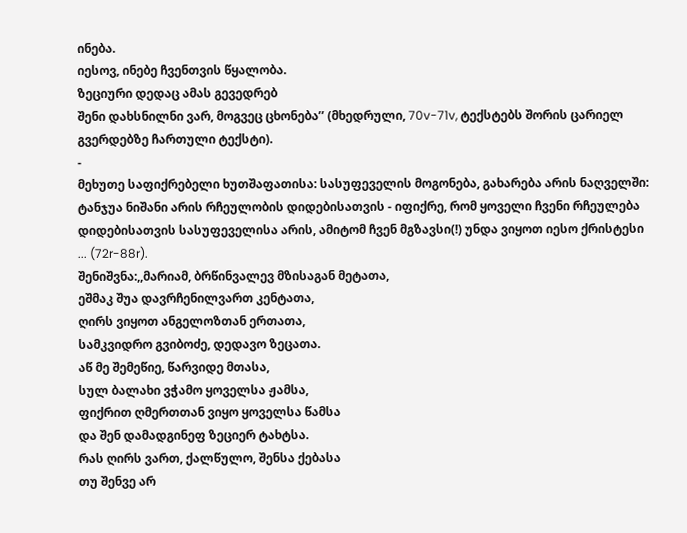ინება.
იესოვ, ინებე ჩვენთვის წყალობა.
ზეციური დედაც ამას გევედრებ
შენი დახსნილნი ვარ, მოგვეც ცხონება’’ (მხედრული, 70v-71v, ტექსტებს შორის ცარიელ გვერდებზე ჩართული ტექსტი).
-
მეხუთე საფიქრებელი ხუთშაფათისა: სასუფეველის მოგონება, გახარება არის ნაღველში: ტანჯუა ნიშანი არის რჩეულობის დიდებისათვის - იფიქრე, რომ ყოველი ჩვენი რჩეულება დიდებისათვის სასუფეველისა არის, ამიტომ ჩვენ მგზავსი(!) უნდა ვიყოთ იესო ქრისტესი ... (72r-88r).
შენიშვნა:,,მარიამ, ბრწინვალევ მზისაგან მეტათა,
ეშმაკ შუა დავრჩენილვართ კენტათა,
ღირს ვიყოთ ანგელოზთან ერთათა,
სამკვიდრო გვიბოძე, დედავო ზეცათა.
აწ მე შემეწიე, წარვიდე მთასა,
სულ ბალახი ვჭამო ყოველსა ჟამსა,
ფიქრით ღმერთთან ვიყო ყოველსა წამსა
და შენ დამადგინეფ ზეციერ ტახტსა.
რას ღირს ვართ, ქალწულო, შენსა ქებასა
თუ შენვე არ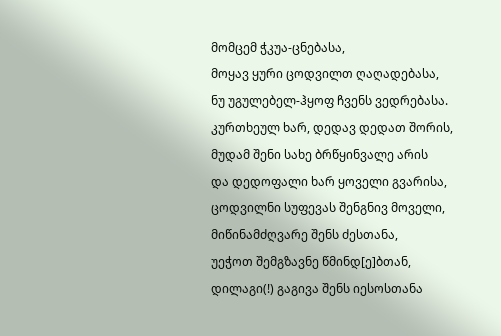მომცემ ჭკუა-ცნებასა,
მოყავ ყური ცოდვილთ ღაღადებასა,
ნუ უგულებელ-ჰყოფ ჩვენს ვედრებასა.
კურთხეულ ხარ, დედავ დედათ შორის,
მუდამ შენი სახე ბრწყინვალე არის
და დედოფალი ხარ ყოველი გვარისა,
ცოდვილნი სუფევას შენგნივ მოველი,
მიწინამძღვარე შენს ძესთანა,
უეჭოთ შემგზავნე წმინდ[ე]ბთან,
დილაგი(!) გაგივა შენს იესოსთანა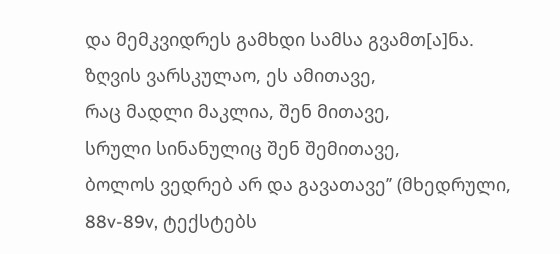და მემკვიდრეს გამხდი სამსა გვამთ[ა]ნა.
ზღვის ვარსკულაო, ეს ამითავე,
რაც მადლი მაკლია, შენ მითავე,
სრული სინანულიც შენ შემითავე,
ბოლოს ვედრებ არ და გავათავე’’ (მხედრული, 88v-89v, ტექსტებს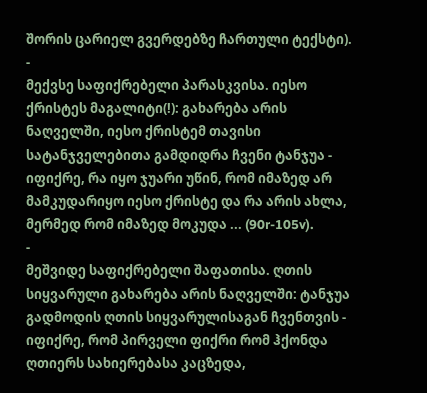შორის ცარიელ გვერდებზე ჩართული ტექსტი).
-
მექვსე საფიქრებელი პარასკვისა. იესო ქრისტეს მაგალიტი(!): გახარება არის ნაღველში, იესო ქრისტემ თავისი სატანჯველებითა გამდიდრა ჩვენი ტანჯუა - იფიქრე, რა იყო ჯუარი უწინ, რომ იმაზედ არ მამკუდარიყო იესო ქრისტე და რა არის ახლა, მერმედ რომ იმაზედ მოკუდა ... (90r-105v).
-
მეშვიდე საფიქრებელი შაფათისა. ღთის სიყვარული გახარება არის ნაღველში: ტანჯუა გადმოდის ღთის სიყვარულისაგან ჩვენთვის - იფიქრე, რომ პირველი ფიქრი რომ ჰქონდა ღთიერს სახიერებასა კაცზედა,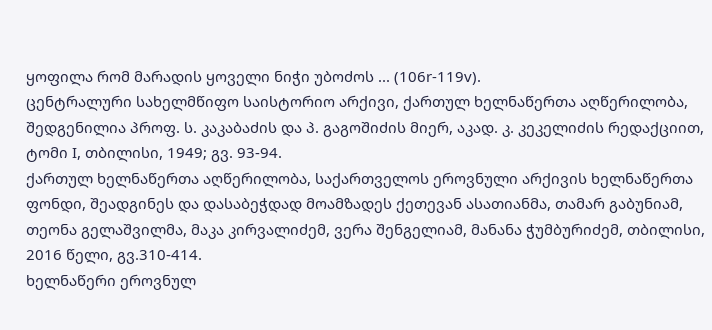ყოფილა რომ მარადის ყოველი ნიჭი უბოძოს ... (106r-119v).
ცენტრალური სახელმწიფო საისტორიო არქივი, ქართულ ხელნაწერთა აღწერილობა, შედგენილია პროფ. ს. კაკაბაძის და პ. გაგოშიძის მიერ, აკად. კ. კეკელიძის რედაქციით, ტომი I, თბილისი, 1949; გვ. 93-94.
ქართულ ხელნაწერთა აღწერილობა, საქართველოს ეროვნული არქივის ხელნაწერთა ფონდი, შეადგინეს და დასაბეჭდად მოამზადეს ქეთევან ასათიანმა, თამარ გაბუნიამ, თეონა გელაშვილმა, მაკა კირვალიძემ, ვერა შენგელიამ, მანანა ჭუმბურიძემ, თბილისი, 2016 წელი, გვ.310-414.
ხელნაწერი ეროვნულ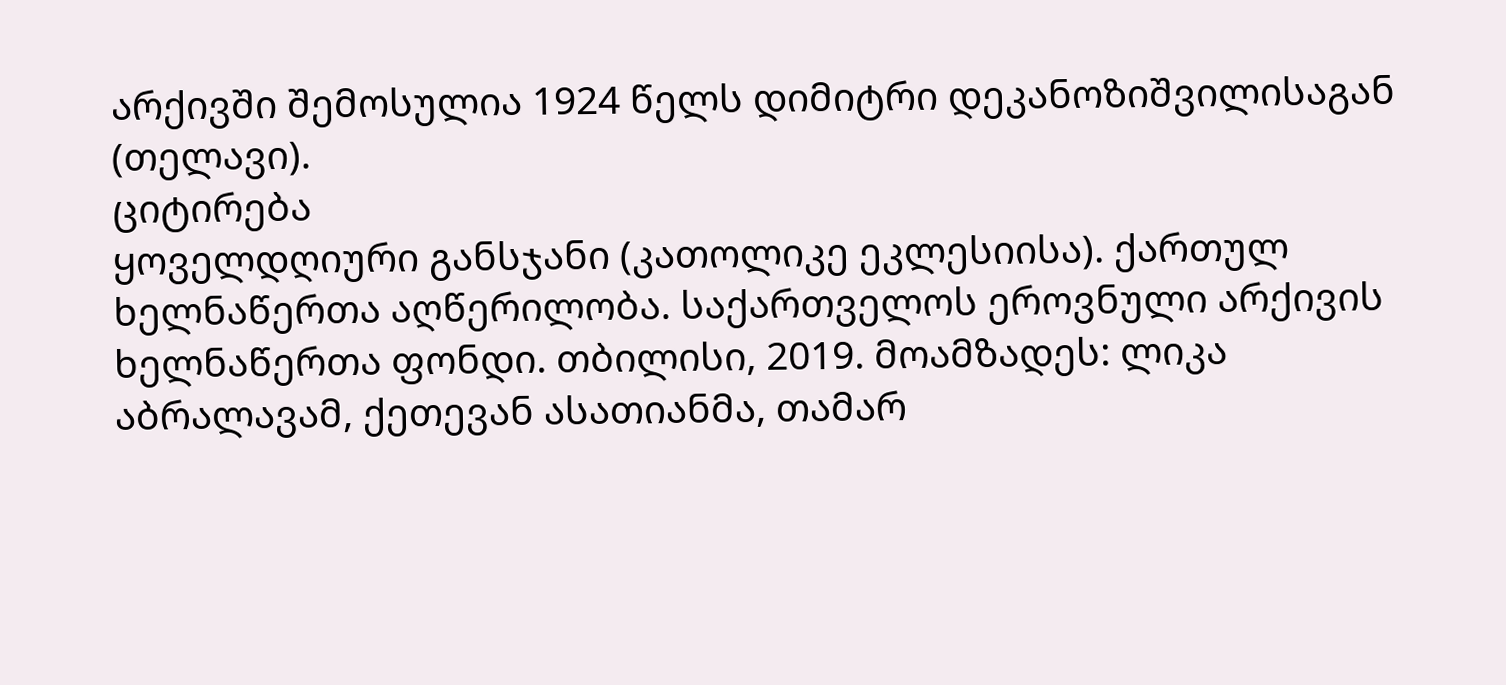არქივში შემოსულია 1924 წელს დიმიტრი დეკანოზიშვილისაგან (თელავი).
ციტირება
ყოველდღიური განსჯანი (კათოლიკე ეკლესიისა). ქართულ ხელნაწერთა აღწერილობა. საქართველოს ეროვნული არქივის ხელნაწერთა ფონდი. თბილისი, 2019. მოამზადეს: ლიკა აბრალავამ, ქეთევან ასათიანმა, თამარ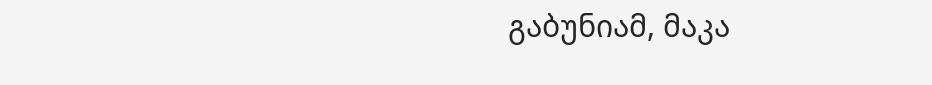გაბუნიამ, მაკა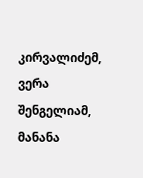კირვალიძემ, ვერა შენგელიამ, მანანა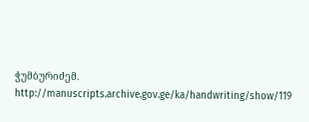ჭუმბურიძემ. http://manuscripts.archive.gov.ge/ka/handwriting/show/119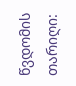წვდომის თარიღი: